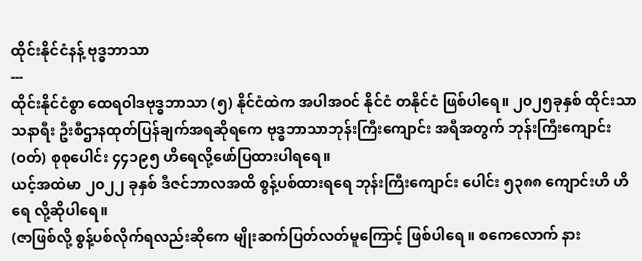ထိုင်းနိုင်ငံနန့် ဗုဒ္ဓဘာသာ
---
ထိုင်းနိုင်ငံစွာ ထေရဝါဒဗုဒ္ဓဘာသာ (၅) နိုင်ငံထဲက အပါအဝင် နိုင်ငံ တနိုင်ငံ ဖြစ်ပါရေ။ ၂၀၂၅ခုနှစ် ထိုင်းသာသနာရီး ဦးစီဌာနထုတ်ပြန်ချက်အရဆိုရကေ ဗုဒ္ဓဘာသာဘုန်းကြီးကျောင်း အရီအတွက် ဘုန်းကြီးကျောင်း (ဝတ်) စုစုပေါင်း ၄၄၁၉၅ ဟိရေလို့ဖော်ပြထားပါရရေ။
ယင့်အထဲမာ ၂၀၂၂ ခုနှစ် ဒီဇင်ဘာလအထိ စွန့်ပစ်ထားရရေ ဘုန်းကြီးကျောင်း ပေါင်း ၅၃၈၈ ကျောင်းဟိ ဟိရေ လို့ဆိုပါရေ။
(ဇာဖြစ်လို့ စွန့်ပစ်လိုက်ရလည်းဆိုကေ မျိုးဆက်ပြတ်လတ်မူကြောင့် ဖြစ်ပါရေ ။ စကေလောက် နား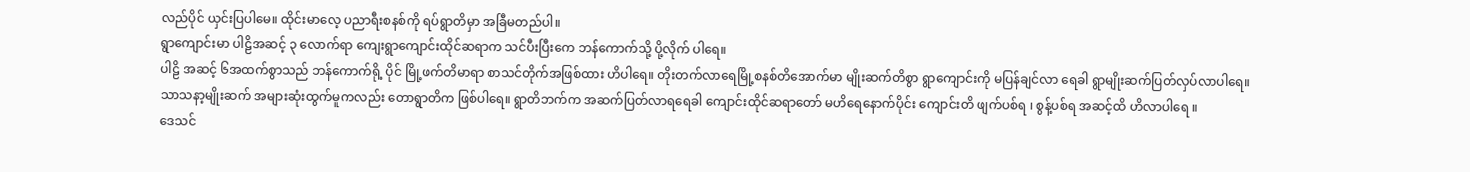လည်ပိုင် ယှင်းပြပါမေ။ ထိုင်းမာလေ့ ပညာရီးစနစ်ကို ရပ်ရွာတိမှာ အခြီမတည်ပါ။
ရွာကျောင်းမာ ပါဠိအဆင့် ၃ လောက်ရာ ကျေးရွာကျောင်းထိုင်ဆရာက သင်ပီးပြီးကေ ဘန်ကောက်သို့ ပို့လိုက် ပါရေ။
ပါဠိ အဆင့် ၆အထက်စွာသည် ဘန်ကောက်ရို့ ပိုင် မြို့ဖက်တိမာရာ စာသင်တိုက်အဖြစ်ထား ဟိပါရေ။ တိုးတက်လာရေမြို့စနစ်တိအောက်မာ မျိုးဆက်တိစွာ ရွာကျောင်းကို မပြန်ချင်လာ ရေခါ ရွာမျိုးဆက်ပြတ်လှပ်လာပါရေ။
သာသနာ့မျိုးဆက် အများဆုံးထွက်မူကလည်း တောရွာတိက ဖြစ်ပါရေ။ ရွာတိဘက်က အဆက်ပြတ်လာရရေခါ ကျောင်းထိုင်ဆရာတော် မဟိရေနောက်ပိုင်း ကျောင်းတိ ဖျက်ပစ်ရ ၊ စွန့်ပစ်ရ အဆင့်ထိ ဟိလာပါရေ ။
ဒေသင်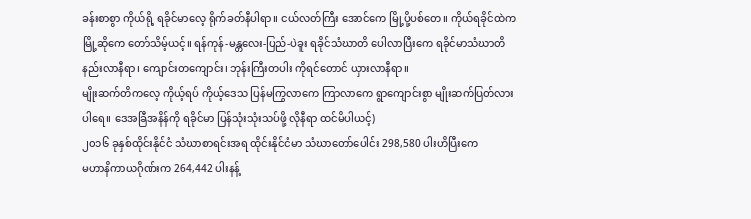ခန်းစာစွာ ကိုယ်ရို့ ရခိုင်မာလေ့ ရိုက်ခတ်နီပါရာ။ ငယ်လတ်ကြီး အောင်ကေ မြို့ပို့ပစ်တေ။ ကိုယ်ရခိုင်ထဲက မြို့ဆိုကေ တော်သိမ့်ယင့်။ ရန်ကုန်-မန္တလေး-ပြည်-ပဲခူး ရခိုင်သံဃာတိ ပေါလာပြီးကေ ရခိုင်မာသံဃာတိနည်းလာနီရာ၊ ကျောင်းတကျောင်း၊ ဘုန်းကြီးတပါး ကိုရင်တောင် ယှားလာနီရာ။
မျိုးဆက်တိကလေ့ ကိုယ့်ရပ် ကိုယ့်ဒေသ ပြန်မကြွလာကေ ကြာလာကေ ရွာကျောင်းစွာ မျိုးဆက်ပြတ်လားပါရေ။ ဒေအခြီအနိန်ကို ရခိုင်မာ ပြန်သုံးသုံးသပ်ဖို့ လိုနီရာ ထင်မိပါယင့်)
၂၀၁၆ ခုနှစ်ထိုင်းနိုင်ငံ သံဃာစာရင်းအရ ထိုင်းနိုင်ငံမာ သံဃာတော်ပေါင်း 298,580 ပါးဟိပြီးကေ
မဟာနိကာယဂိုဏ်းက 264,442 ပါးနန့်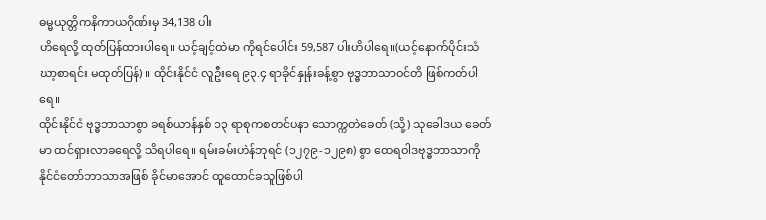ဓမ္မယုတ္တိကနိကာယဂိုဏ်းမှ 34,138 ပါး
ဟိရေလို့ ထုတ်ပြန်ထားပါရေ။ ယင့်ချင့်ထဲမာ ကိုရင်ပေါင်း 59,587 ပါးဟိပါရေ။(ယင့်နောက်ပိုင်းသံဃာ့စာရင်း မထုတ်ပြန်) ။ ထိုင်းနိုင်ငံ လူဦးရေ ၉၃.၄ ရာခိုင်နှုန်းခန့်စွာ ဗုဒ္ဓဘာသာဝင်တိ ဖြစ်ကတ်ပါရေ။
ထိုင်းနိုင်ငံ ဗုဒ္ဓဘာသာစွာ ခရစ်ယာန်နှစ် ၁၃ ရာစုကစတင်ပနာ သောက္ကတဲခေတ် (သို့) သုခေါဒယ ခေတ် မာ ထင်ရှားလာခရေလို့ သိရပါရေ။ ရမ်းခမ်းဟဲန်ဘုရင် (၁၂၇၉-၁၂၉၈) စွာ ထေရဝါဒဗုဒ္ဓဘာသာကို နိုင်ငံတော်ဘာသာအဖြစ် ခိုင်မာအောင် ထူထောင်ခသူဖြစ်ပါ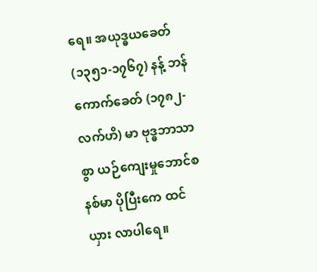ရေ။ အယုဒ္ဓယခေတ် (၁၃၅၁-၁၇၆၇) နန့် ဘန်ကောက်ခေတ် (၁၇၈၂-လက်ဟိ) မာ ဗုဒ္ဓဘာသာစွာ ယဉ်ကျေးမှုဘောင်စနစ်မာ ပိုပြီးကေ ထင်ယှား လာပါရေ။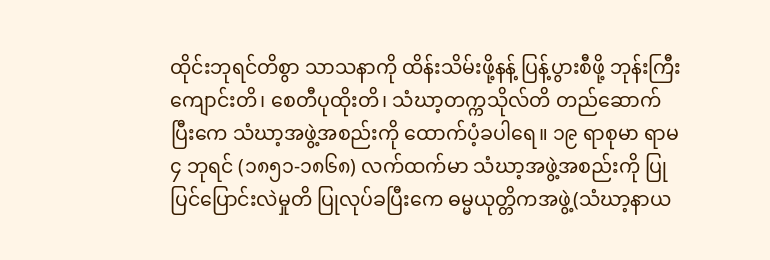ထိုင်းဘုရင်တိစွာ သာသနာကို ထိန်းသိမ်းဖို့နန့် ပြန့်ပွားစီဖို့ ဘုန်းကြီးကျောင်းတိ၊ စေတီပုထိုးတိ၊ သံဃာ့တက္ကသိုလ်တိ တည်ဆောက်ပြီးကေ သံဃာ့အဖွဲ့အစည်းကို ထောက်ပံ့ခပါရေ။ ၁၉ ရာစုမာ ရာမ ၄ ဘုရင် (၁၈၅၁-၁၈၆၈) လက်ထက်မာ သံဃာ့အဖွဲ့အစည်းကို ပြုပြင်ပြောင်းလဲမှုတိ ပြုလုပ်ခပြီးကေ ဓမ္မယုတ္တိကအဖွဲ့(သံဃာ့နာယ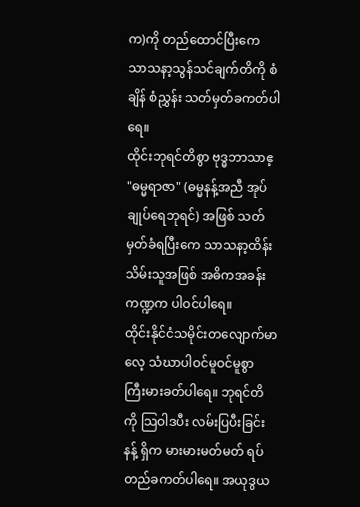က)ကို တည်ထောင်ပြီးကေ သာသနာ့သွန်သင်ချက်တိကို စံချိန် စံညွှန်း သတ်မှတ်ခကတ်ပါရေ။
ထိုင်းဘုရင်တိစွာ ဗုဒ္ဓဘာသာဧ့ "ဓမ္မရာဇာ" (ဓမ္မနန့်အညီ အုပ်ချုပ်ရေဘုရင်) အဖြစ် သတ်မှတ်ခံရပြီးကေ သာသနာ့ထိန်းသိမ်းသူအဖြစ် အဓိကအခန်းကဏ္ဍက ပါဝင်ပါရေ။
ထိုင်းနိုင်ငံသမိုင်းတလျောက်မာလေ့ သံဃာပါဝင်မူဝင်မူစွာ ကြီးမားခတ်ပါရေ။ ဘုရင်တိကို သြဝါဒပီး လမ်းပြပီးခြင်းနန့် ရှိက မားမားမတ်မတ် ရပ်တည်ခကတ်ပါရေ။ အယုဒွယ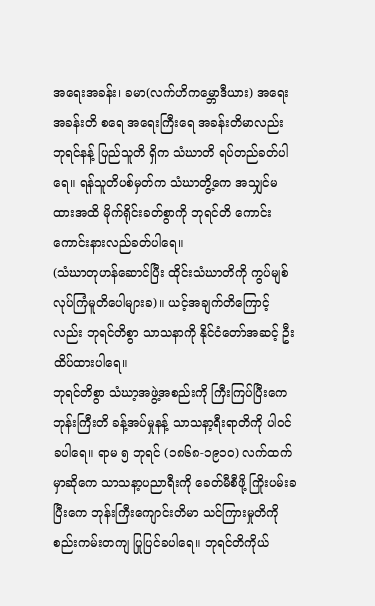အရေးအခန်း၊ ခမာ(လက်ဟိကမ္ဘောဒီယား) အရေးအခန်းတိ စရေ အရေးကြီးရေ အခန်းတိမာလည်း ဘုရင်နန့် ပြည်သူတိ ရှိက သံဃာတိ ရပ်တည်ခတ်ပါရေ။ ရန်သူတိပစ်မှတ်က သံဃာတွိ့ကေ အသျှင်မထားအထိ မိုက်ရိုင်းခတ်စွာကို ဘုရင်တိ ကောင်းကောင်းနားလည်ခတ်ပါရေ။
(သံဃာတုဟန်ဆောင်ပြီး ထိုင်းသံဃာတိကို ကွပ်မျစ် လုပ်ကြံမူတိပေါများခ)။ ယင့်အချက်တိကြောင့်လည်း ဘုရင်တိစွာ သာသနာကို နိုင်ငံတော်အဆင့် ဦးထိပ်ထားပါရေ။
ဘုရင်တိစွာ သံဃာ့အဖွဲ့အစည်းကို ကြီးကြပ်ပြီးကေ ဘုန်းကြီးတိ ခန့်အပ်မှုနန့် သာသနာ့ရီးရာတိကို ပါဝင်ခပါရေ။ ရာမ ၅ ဘုရင် (၁၈၆၈-၁၉၁၀) လက်ထက်မှာဆိုကေ သာသနာ့ပညာရီးကို ခေတ်မီစီဖို့ ကြိုးပမ်းခပြီးကေ ဘုန်းကြီးကျောင်းတိမာ သင်ကြားမှုတိကို စည်းကမ်းတကျ ပြုပြင်ခပါရေ။ ဘုရင်တိကိုယ်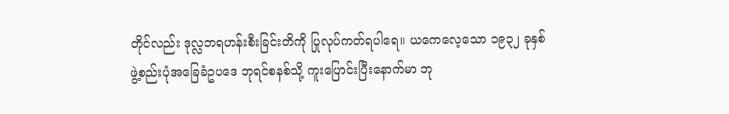တိုင်လည်း ဒုလ္လဘရဟန်းစီးခြင်းတိကို ပြုလုပ်ကတ်ရပါရေ။ ယကေလေ့သော ၁၉၃၂ ခုနှစ် ဖွဲ့စည်းပုံအခြေခံဥပဒေ ဘုရင်စနစ်သို့ ကူးပြောင်းပြီးနောက်မာ ဘု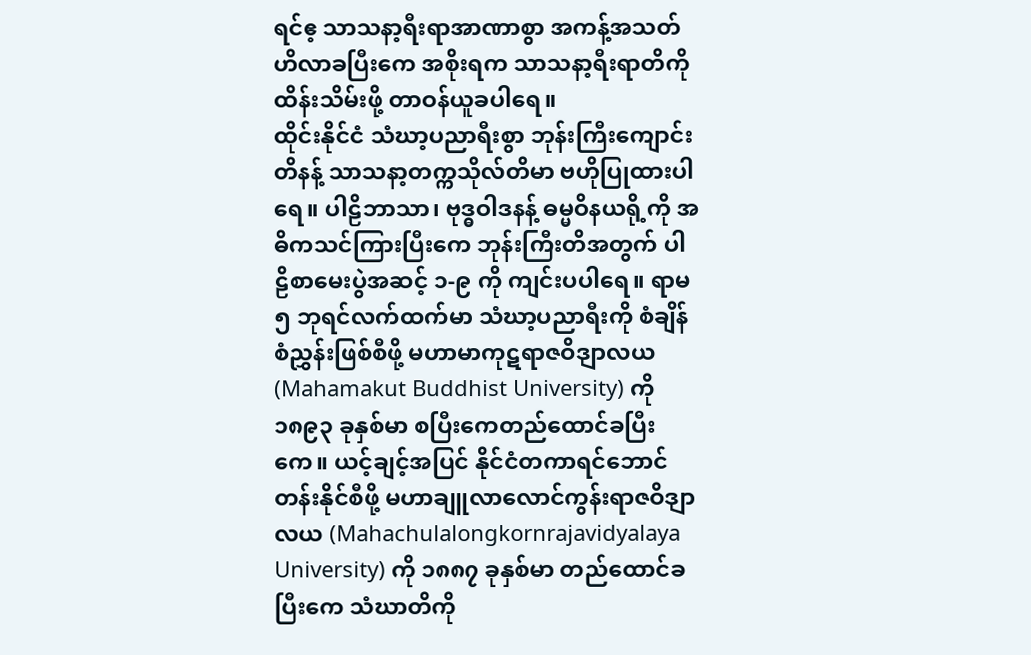ရင်ဧ့ သာသနာ့ရီးရာအာဏာစွာ အကန့်အသတ်ဟိလာခပြီးကေ အစိုးရက သာသနာ့ရီးရာတိကို ထိန်းသိမ်းဖို့ တာဝန်ယူခပါရေ။
ထိုင်းနိုင်ငံ သံဃာ့ပညာရီးစွာ ဘုန်းကြီးကျောင်းတိနန့် သာသနာ့တက္ကသိုလ်တိမာ ဗဟိုပြုထားပါရေ။ ပါဠိဘာသာ၊ ဗုဒ္ဓဝါဒနန့် ဓမ္မဝိနယရို့ကို အဓိကသင်ကြားပြီးကေ ဘုန်းကြီးတိအတွက် ပါဠိစာမေးပွဲအဆင့် ၁-၉ ကို ကျင်းပပါရေ။ ရာမ ၅ ဘုရင်လက်ထက်မာ သံဃာ့ပညာရီးကို စံချိန်စံညွှန်းဖြစ်စီဖို့ မဟာမာကုဋရာဇဝိဒျာလယ (Mahamakut Buddhist University) ကို ၁၈၉၃ ခုနှစ်မာ စပြီးကေတည်ထောင်ခပြီးကေ။ ယင့်ချင့်အပြင် နိုင်ငံတကာရင်ဘောင်တန်းနိုင်စီဖို့ မဟာချူလာလောင်ကွန်းရာဇဝိဒျာလယ (Mahachulalongkornrajavidyalaya University) ကို ၁၈၈၇ ခုနှစ်မာ တည်ထောင်ခပြီးကေ သံဃာတိကို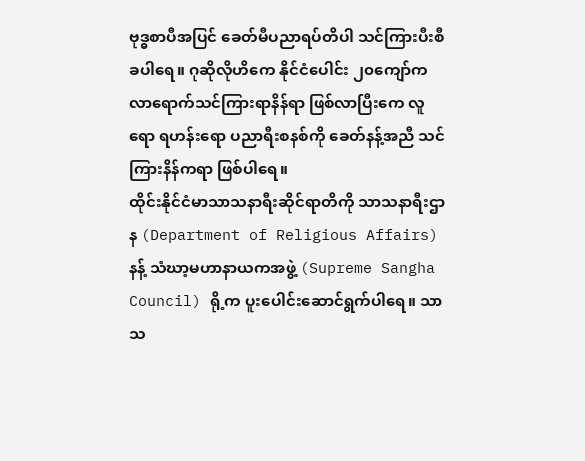ဗုဒ္ဓစာပီအပြင် ခေတ်မီပညာရပ်တိပါ သင်ကြားပီးစီခပါရေ။ ဂုဆိုလိုဟိကေ နိုင်ငံပေါင်း ၂၀ကျော်က လာရောက်သင်ကြားရာနိန်ရာ ဖြစ်လာပြီးကေ လူရော ရဟန်းရော ပညာရီးစနစ်ကို ခေတ်နန့်အညီ သင်ကြားနိန်ကရာ ဖြစ်ပါရေ။
ထိုင်းနိုင်ငံမာသာသနာရီးဆိုင်ရာတိကို သာသနာရီးဌာန (Department of Religious Affairs) နန့် သံဃာ့မဟာနာယကအဖွဲ့ (Supreme Sangha Council) ရို့က ပူးပေါင်းဆောင်ရွက်ပါရေ။ သာသ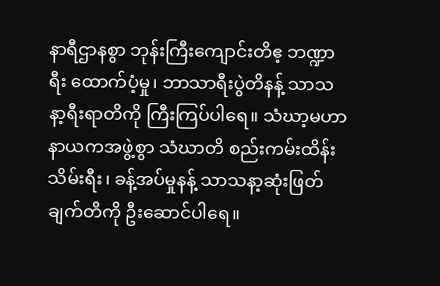နာရီဌာနစွာ ဘုန်းကြီးကျောင်းတိဧ့ ဘဏ္ဍာရီး ထောက်ပံ့မှု၊ ဘာသာရီးပွဲတိနန့် သာသနာ့ရီးရာတိကို ကြီးကြပ်ပါရေ။ သံဃာ့မဟာနာယကအဖွဲ့စွာ သံဃာတိ စည်းကမ်းထိန်းသိမ်းရီး၊ ခန့်အပ်မှုနန့် သာသနာ့ဆုံးဖြတ်ချက်တိကို ဦးဆောင်ပါရေ။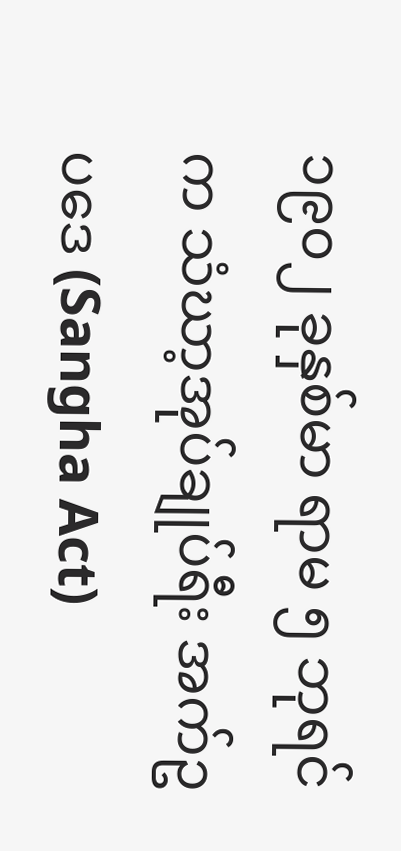၁၉၀၂ ခုနှစ်မာ ရာမ ၅ ဘုရင်က သံဃာ့အုပ်ချုပ်ရီး အက်ဥပဒေ (Sangha Act)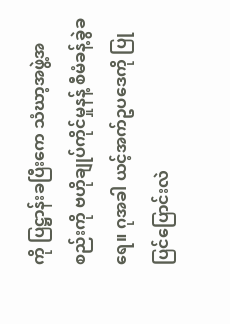ကို ပြဋ္ဌာန်းခပြီးကေ သံဃာ့အဖွဲ့အစည်းကို ဗဟိုချုပ်ကိုင်မှုနန့် စီမံခန့်ခွဲခရေ။ ဂုအခါ ယင့်အက်ဥပဒေကို ပြုပြင်ပြောင်းလဲ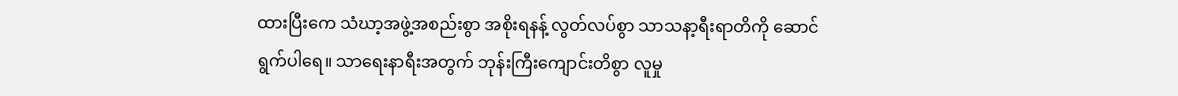ထားပြီးကေ သံဃာ့အဖွဲ့အစည်းစွာ အစိုးရနန့် လွတ်လပ်စွာ သာသနာ့ရီးရာတိကို ဆောင်ရွက်ပါရေ။ သာရေးနာရီးအတွက် ဘုန်းကြီးကျောင်းတိစွာ လူမှု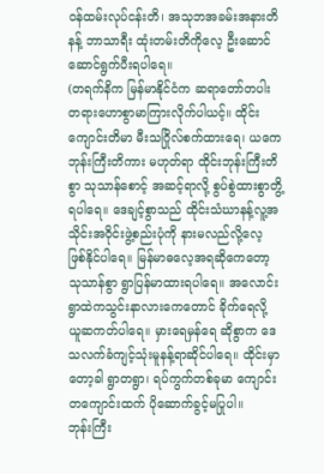ဝန်ထမ်းလုပ်ငန်းတိ၊ အသုဘအခမ်းအနားတိနန့် ဘာသာရီး ထုံးတမ်းတိကိုလေ့ ဦးဆောင်ဆောင်ရွက်ပီးရပါရေ။
(တရက်နိက မြန်မာနိုင်ငံက ဆရာတော်တပါးတရားဟောစွာမာကြားလိုက်ပါယင့်။ ထိုင်းကျောင်းတိမာ မီးသဂြိုလ်စက်ထားရေ၊ ယကေ ဘုန်းကြီးတိကား မဟုတ်ရာ ထိုင်းဘုန်းကြီးတိစွာ သုသာန်စောင့် အဆင့်ရာလို့ စွပ်စွဲထားစွာတွိ့ရပါရေ။ ဒေချင့်စွာသည် ထိုင်းသံဃာနန့်လူ့အသိုင်းအဝိုင်းဖွဲ့စည်းပုံကို နားမလည်လို့လေ့ ဖြစ်နိုင်ပါရေ။ မြန်မာဓလေ့အရဆိုကေတော့ သုသာန်စွာ ရွာပြန်မာထားရပါရေ။ အလောင်း ရွာထဲကသွင်းနာလားကေတောင် ခိုက်ရေလို့ ယူဆကတ်ပါရေ။ မှားရေမှန်ရေ ဆိုစွာက ဒေသလက်ခံကျင့်သုံးမူနန့်ရာဆိုင်ပါရေ။ ထိုင်းမှာတော့ခါ ရွာတရွာ၊ ရပ်ကွက်တစ်ခုမာ ကျောင်းတကျောင်းထက် ပိုဆောက်ခွင့်မပြုပါ။
ဘုန်းကြီး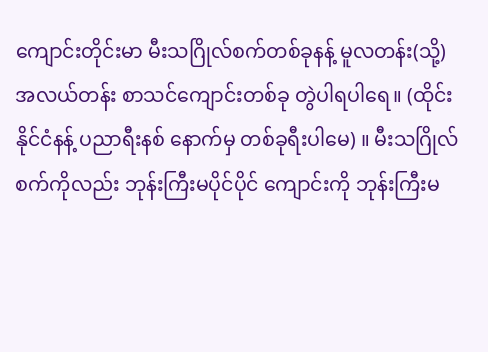ကျောင်းတိုင်းမာ မီးသဂြိုလ်စက်တစ်ခုနန့် မူလတန်း(သို့) အလယ်တန်း စာသင်ကျောင်းတစ်ခု တွဲပါရပါရေ။ (ထိုင်းနိုင်ငံနန့် ပညာရီးနစ် နောက်မှ တစ်ခုရီးပါမေ) ။ မီးသဂြိုလ်စက်ကိုလည်း ဘုန်းကြီးမပိုင်ပိုင် ကျောင်းကို ဘုန်းကြီးမ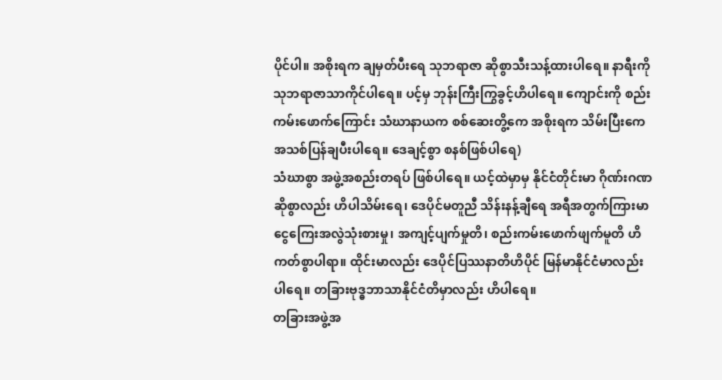ပိုင်ပါ။ အစိုးရက ချမှတ်ပီးရေ သုဘရာဇာ ဆိုစွာသီးသန့်ထားပါရေ။ နာရီးကို သုဘရာဇာသာကိုင်ပါရေ။ ပင့်မှ ဘုန်းကြီးကြွခွင့်ဟိပါရေ။ ကျောင်းကို စည်းကမ်းဖောက်ကြောင်း သံဃာနာယက စစ်ဆေးတွိ့ကေ အစိုးရက သိမ်းပြီးကေ အသစ်ပြန်ချပီးပါရေ။ ဒေချင့်စွာ စနစ်ဖြစ်ပါရေ)
သံဃာစွာ အဖွဲ့အစည်းတရပ် ဖြစ်ပါရေ။ ယင့်ထဲမှာမှ နိုင်ငံတိုင်းမာ ဂိုဏ်းဂဏဆိုစွာလည်း ဟိပါသိမ်းရေ၊ ဒေပိုင်မတူညီ သိန်းနန့်ချီရေ အရီအတွက်ကြားမာ ငွေကြေးအလွဲသုံးစားမှု၊ အကျင့်ပျက်မှုတိ၊ စည်းကမ်းဖောက်ဖျက်မူတိ ဟိကတ်စွာပါရာ။ ထိုင်းမာလည်း ဒေပိုင်ပြဿနာတိဟိပိုင် မြန်မာနိုင်ငံမာလည်းပါရေ။ တခြားဗုဒ္ဓဘာသာနိုင်ငံတိမှာလည်း ဟိပါရေ။
တခြားအဖွဲ့အ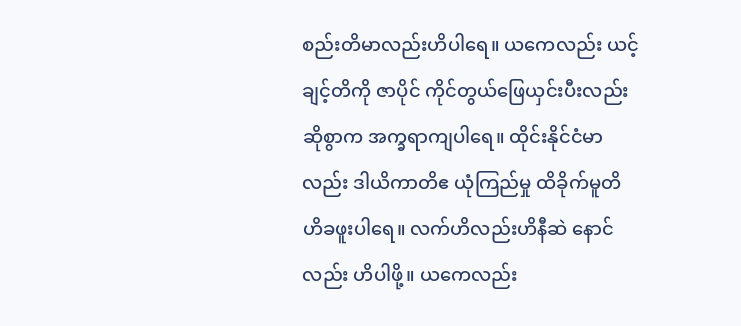စည်းတိမာလည်းဟိပါရေ။ ယကေလည်း ယင့်ချင့်တိကို ဇာပိုင် ကိုင်တွယ်ဖြေယှင်းပီးလည်းဆိုစွာက အက္ခရာကျပါရေ။ ထိုင်းနိုင်ငံမာလည်း ဒါယိကာတိဧ ယုံကြည်မှု ထိခိုက်မူတိ ဟိခဖူးပါရေ။ လက်ဟိလည်းဟိနီဆဲ နောင်လည်း ဟိပါဖို့။ ယကေလည်း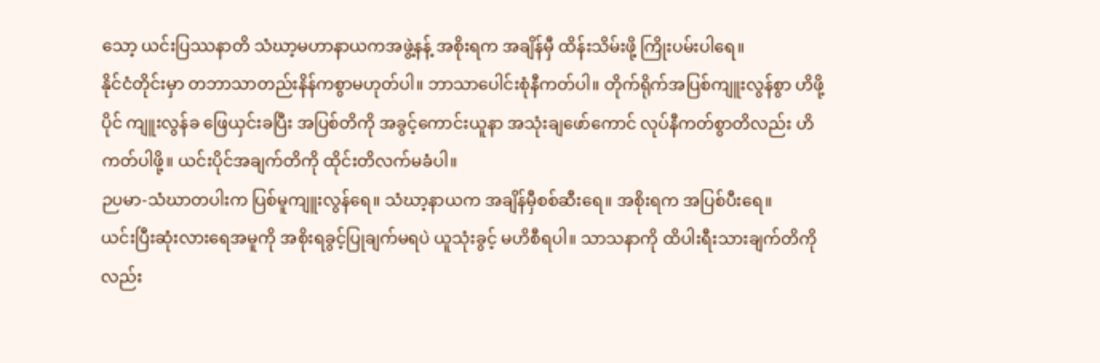သော့ ယင်းပြဿနာတိ သံဃာ့မဟာနာယကအဖွဲ့နန့် အစိုးရက အချိန်မှီ ထိန်းသိမ်းဖို့ ကြိုးပမ်းပါရေ။
နိုင်ငံတိုင်းမှာ တဘာသာတည်းနိန်ကစွာမဟုတ်ပါ။ ဘာသာပေါင်းစုံနီကတ်ပါ။ တိုက်ရိုက်အပြစ်ကျူးလွန်စွာ ဟိဖို့ပိုင် ကျူးလွန်ခ ဖြေယှင်းခပြီး အပြစ်တိကို အခွင့်ကောင်းယူနာ အသုံးချဖော်ကောင် လုပ်နီကတ်စွာတိလည်း ဟိကတ်ပါဖို့။ ယင်းပိုင်အချက်တိကို ထိုင်းတိလက်မခံပါ။
ဉပမာ-သံဃာတပါးက ပြစ်မူကျူးလွန်ရေ။ သံဃာ့နာယက အချိန်မှီစစ်ဆီးရေ။ အစိုးရက အပြစ်ပီးရေ။
ယင်းပြီးဆုံးလားရေအမူကို အစိုးရခွင့်ပြုချက်မရပဲ ယူသုံးခွင့် မဟိစီရပါ။ သာသနာကို ထိပါးရီးသားချက်တိကိုလည်း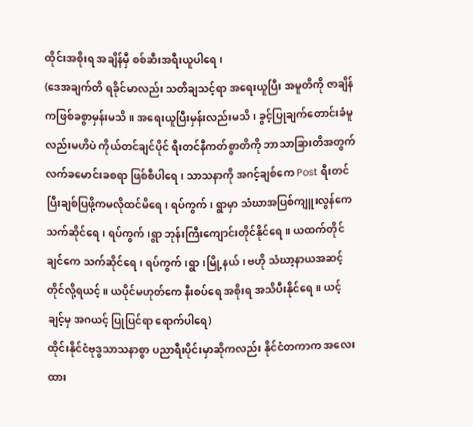ထိုင်းအစိုးရ အချိန်မှီ စစ်ဆီးအရီးယူပါရေ၊
(ဒေအချက်တိ ရခိုင်မာလည်း သတိချသင့်ရာ အရေးယူပြီး အမူတိကို ဇာချိန်ကဖြစ်ခစွာမှန်းမသိ။ အရေးယူပြီးမှန်းလည်းမသိ၊ ခွင့်ပြုချက်တောင်းခံမူလည်းမဟိပဲ ကိုယ်တင်ချင်ပိုင် ရီးတင်နီကတ်စွာတိကို ဘာသာခြားတိအတွက် လက်ခမောင်းခစရာ ဖြစ်စီပါရေ၊ သာသနာကို အဂင့်ချစ်ကေ Post ရီးတင်ပြီးချစ်ပြဖို့ကမလိုထင်မိရေ၊ ရပ်ကွက်၊ ရွာမှာ သံဃာအပြစ်ကျူးလွန်ကေ သက်ဆိုင်ရေ၊ ရပ်ကွက်၊ရွာ ဘုန်းကြီးကျောင်းတိုင်နိုင်ရေ။ ယထက်တိုင်ချင်ကေ သက်ဆိုင်ရေ၊ ရပ်ကွက်၊ရွာ၊မြို့နယ်၊ ဗဟို သံဃာ့နာယအဆင့်တိုင်လို့ရယင့်။ ယပိုင်မဟုတ်ကေ နီးစပ်ရေ အစိုးရ အသိပီးနိုင်ရေ။ ယင့်ချင့်မှ အဂယင့် ပြုပြင်ရာ ရောက်ပါရေ)
ထိုင်းနိုင်ငံဗုဒွသာသနာစွာ ပညာရီးပိုင်းမှာဆိုကလည်း နိုင်ငံတကာက အလေးထား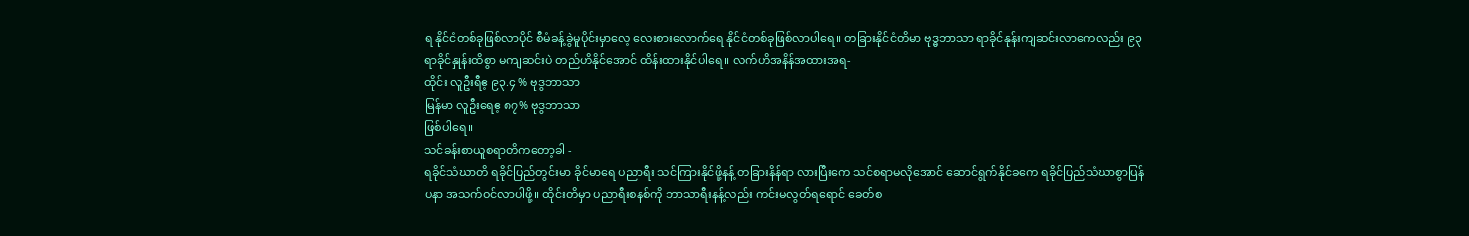ရ နိုင်ငံတစ်ခုဖြစ်လာပိုင် စီမံခန့်ခွဲမူပိုင်းမှာလေ့ လေးစားလောက်ရေ နိုင်ငံတစ်ခုဖြစ်လာပါရေ။ တခြားနိုင်ငံတိမာ ဗုဒ္ဓဘာသာ ရာခိုင်နုန်းကျဆင်းလာကေလည်း ၉၃ ရာခိုင်နှုန်းထိစွာ မကျဆင်းပဲ တည်ဟိနိုင်အောင် ထိန်းထားနိုင်ပါရေ။ လက်ဟိအနိန်အထားအရ-
ထိုင်း လူဦးရီဧ့ ၉၃.၄ % ဗုဒွဘာသာ
မြန်မာ လူဦးရေဧ့ ၈၇% ဗုဒွဘာသာ
ဖြစ်ပါရေ။
သင်ခန်းစာယူစရာတိကတော့ခါ -
ရခိုင်သံဃာတိ ရခိုင်ပြည်တွင်းမာ ခိုင်မာရေ ပညာရီး သင်ကြားနိုင်ဖို့နန့် တခြားနိန်ရာ လားပြီးကေ သင်စရာမလိုအောင် ဆောင်ရွက်နိုင်ခကေ ရခိုင်ပြည်သံဃာစွာပြန်ပနာ အသက်ဝင်လာပါဖို့။ ထိုင်းတိမှာ ပညာရီးစနစ်ကို ဘာသာရီးနန့်လည်း ကင်းမလွတ်ရရောင် ခေတ်စ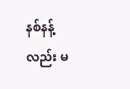နစ်နန့်လည်း မ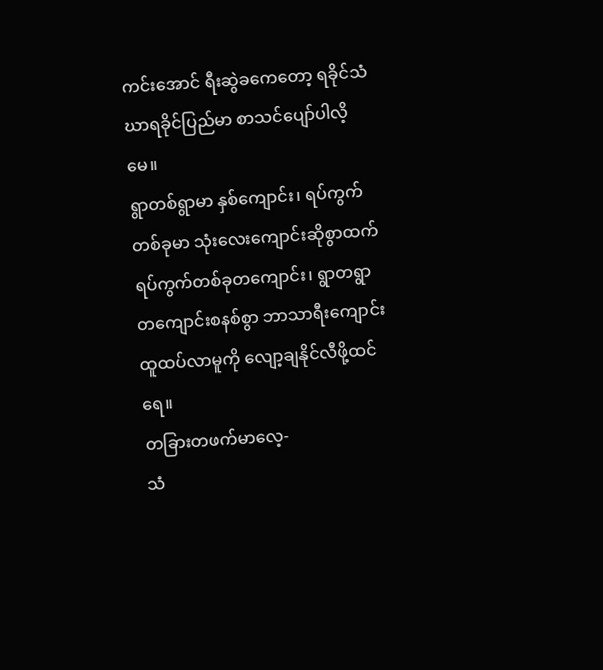ကင်းအောင် ရီးဆွဲခကေတော့ ရခိုင်သံဃာရခိုင်ပြည်မာ စာသင်ပျော်ပါလိ့မေ။
ရွာတစ်ရွာမာ နှစ်ကျောင်း၊ ရပ်ကွက်တစ်ခုမာ သုံးလေးကျောင်းဆိုစွာထက် ရပ်ကွက်တစ်ခုတကျောင်း၊ ရွာတရွာ တကျောင်းစနစ်စွာ ဘာသာရီးကျောင်းထူထပ်လာမူကို လျော့ချနိုင်လီဖို့ထင်ရေ။
တခြားတဖက်မာလေ့-
သံ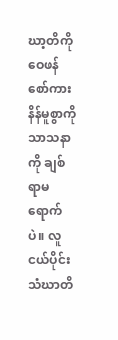ဃာ့တိကို ဝေဖန်စော်ကားနိန်မူစွာကို သာသနာကို ချစ်ရာမရောက်ပဲ။ လူငယ်ပိုင်းသံဃာတိ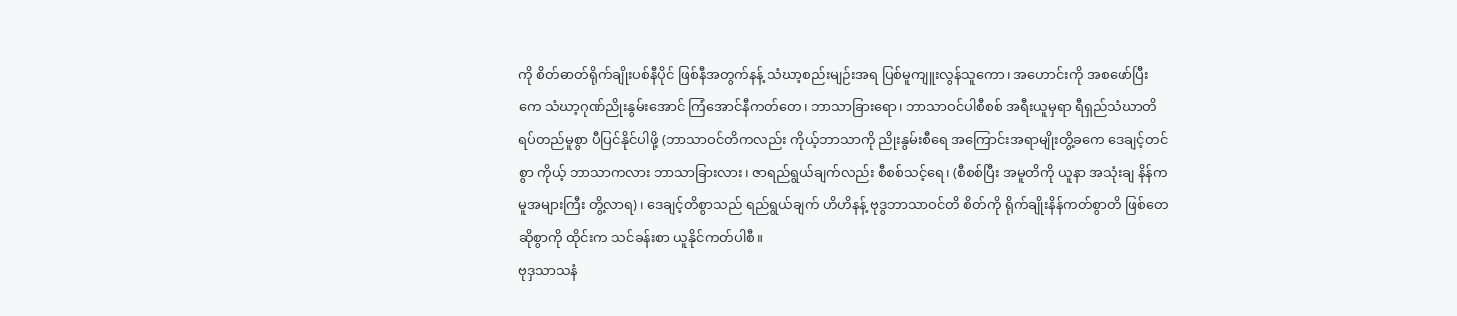ကို စိတ်ဓာတ်ရိုက်ချိုးပစ်နီပိုင် ဖြစ်နီအတွက်နန့် သံဃာ့စည်းမျဉ်းအရ ပြစ်မူကျူးလွန်သူကော၊ အဟောင်းကို အစဖော်ပြီးကေ သံဃာ့ဂုဏ်ညိုးနွမ်းအောင် ကြံအောင်နီကတ်တေ၊ ဘာသာခြားရော၊ ဘာသာဝင်ပါစီစစ် အရီးယူမှရာ ရီရှည်သံဃာတိရပ်တည်မူစွာ ပီပြင်နိုင်ပါဖို့ (ဘာသာဝင်တိကလည်း ကိုယ့်ဘာသာကို ညိုးနွမ်းစီရေ အကြောင်းအရာမျိုးတွိ့ခကေ ဒေချင့်တင်စွာ ကိုယ့် ဘာသာကလား ဘာသာခြားလား၊ ဇာရည်ရွယ်ချက်လည်း စီစစ်သင့်ရေ၊ (စီစစ်ပြီး အမူတိကို ယူနာ အသုံးချ နိန်ကမူအများကြီး တွိ့လာရ)၊ ဒေချင့်တိစွာသည် ရည်ရွယ်ချက် ဟိဟိနန့် ဗုဒွဘာသာဝင်တိ စိတ်ကို ရိုက်ချိုးနိန်ကတ်စွာတိ ဖြစ်တေဆိုစွာကို ထိုင်းက သင်ခန်းစာ ယူနိုင်ကတ်ပါစီ။
ဗုဒှသာသနံ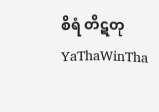စိရံ တိဋတု
YaThaWinTha